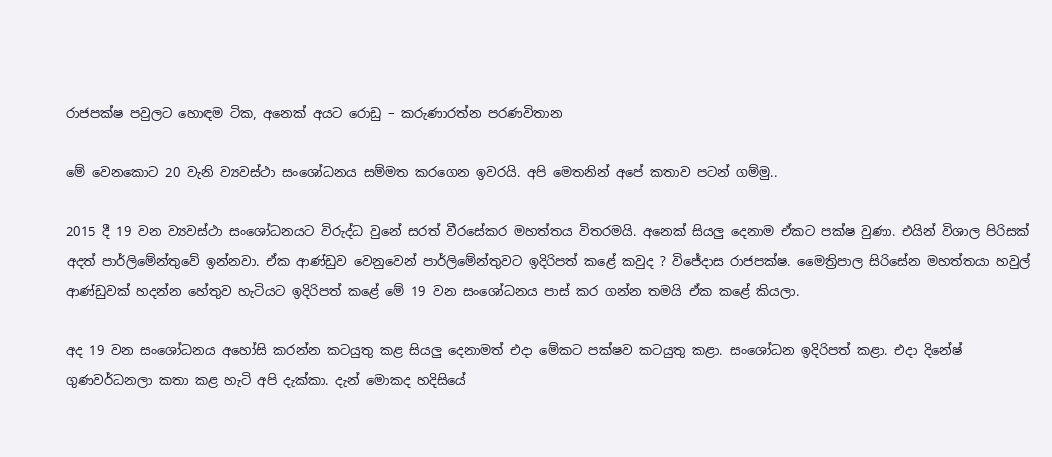රාජපක්ෂ පවුලට හොඳම ටික, අනෙක් අයට රොඩු – කරුණාරත්න පරණවිතාන

මේ වෙනකොට 20 වැනි ව්‍යවස්ථා සංශෝධනය සම්මත කරගෙන ඉවරයි. අපි මෙතනින් අපේ කතාව පටන් ගම්මු..

2015 දී 19 වන ව්‍යවස්ථා සංශෝධනයට විරුද්ධ වුනේ සරත් වීරසේකර මහත්තය විතරමයි. අනෙක් සියලු දෙනාම ඒකට පක්ෂ වුණා. එයින් විශාල පිරිසක් අදත් පාර්ලිමේන්තුවේ ඉන්නවා. ඒක ආණ්ඩුව වෙනුවෙන් පාර්ලිමේන්තුවට ඉදිරිපත් කළේ කවුද ? විජේදාස රාජපක්ෂ. මෛත්‍රිපාල සිරිසේන මහත්තයා හවුල් ආණ්ඩුවක් හදන්න හේතුව හැටියට ඉදිරිපත් කළේ මේ 19 වන සංශෝධනය පාස් කර ගන්න තමයි ඒක කළේ කියලා.

අද 19 වන සංශෝධනය අහෝසි කරන්න කටයුතු කළ සියලු දෙනාමත් එදා මේකට පක්ෂව කටයුතු කළා. සංශෝධන ඉදිරිපත් කළා. එදා දිනේෂ් ගුණවර්ධනලා කතා කළ හැටි අපි දැක්කා. දැන් මොකද හදිසියේ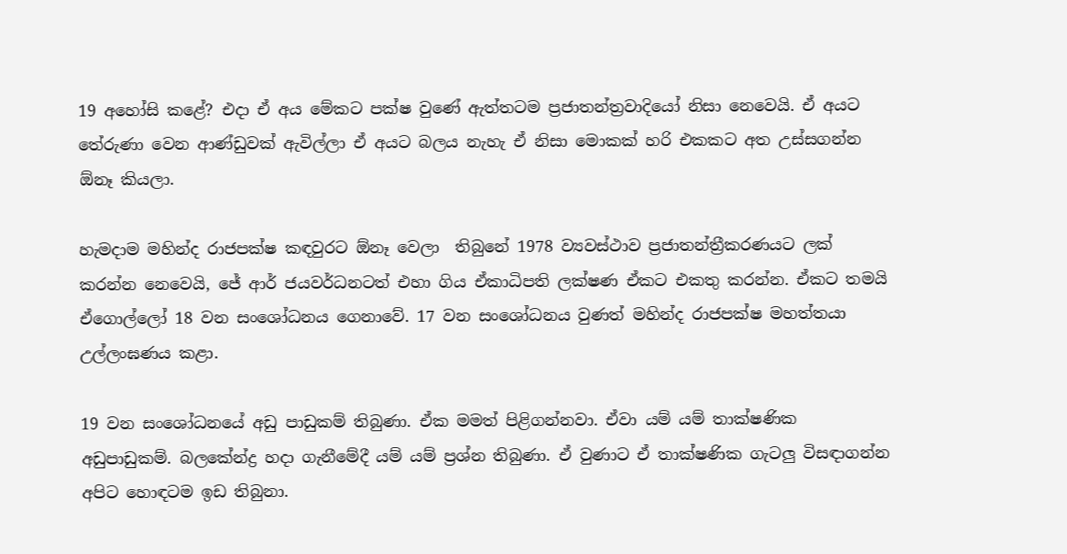19 අහෝසි කළේ? එදා ඒ අය මේකට පක්ෂ වුණේ ඇත්තටම ප්‍රජාතන්ත්‍රවාදියෝ නිසා නෙවෙයි. ඒ අයට තේරුණා වෙන ආණ්ඩුවක් ඇවිල්ලා ඒ අයට බලය නැහැ ඒ නිසා මොකක් හරි එකකට අත උස්සගන්න ඕනෑ කියලා.

හැමදාම මහින්ද රාජපක්ෂ කඳවුරට ඕනෑ වෙලා  තිබුනේ 1978 ව්‍යවස්ථාව ප්‍රජාතන්ත්‍රීකරණයට ලක් කරන්න නෙවෙයි, ජේ ආර් ජයවර්ධනටත් එහා ගිය ඒකාධිපති ලක්ෂණ ඒකට එකතු කරන්න. ඒකට තමයි ඒගොල්ලෝ 18 වන සංශෝධනය ගෙනාවේ. 17 වන සංශෝධනය වුණත් මහින්ද රාජපක්ෂ මහත්තයා උල්ලංඝණය කළා.

19 වන සංශෝධනයේ අඩු පාඩුකම් තිබුණා. ඒක මමත් පිළිගන්නවා. ඒවා යම් යම් තාක්ෂණික අඩුපාඩුකම්. බලකේන්ද්‍ර හදා ගැනීමේදී යම් යම් ප්‍රශ්න තිබුණා. ඒ වුණාට ඒ තාක්ෂණික ගැටලු විසඳාගන්න අපිට හොඳටම ඉඩ තිබුනා.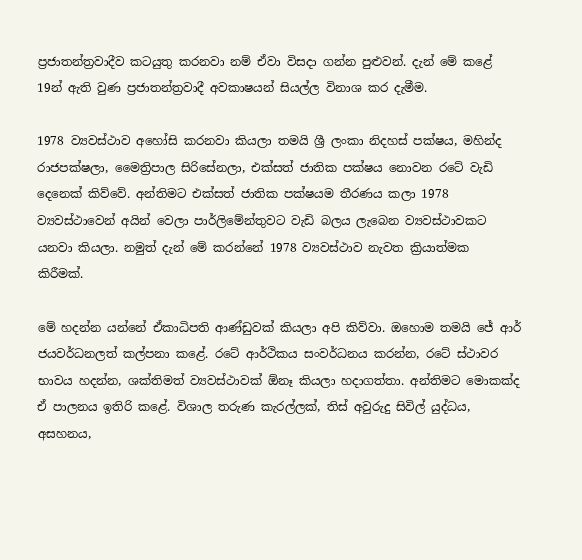ප්‍රජාතන්ත්‍රවාදීව කටයුතු කරනවා නම් ඒවා විසදා ගන්න පුළුවන්. දැන් මේ කළේ 19න් ඇති වුණ ප්‍රජාතන්ත්‍රවාදී අවකාෂයන් සියල්ල විනාශ කර දැමීම.

1978 ව්‍යවස්ථාව අහෝසි කරනවා කියලා තමයි ශ්‍රී ලංකා නිදහස් පක්ෂය, මහින්ද රාජපක්ෂලා, මෛත්‍රිපාල සිරිසේනලා, එක්සත් ජාතික පක්ෂය නොවන රටේ වැඩි දෙනෙක් කිව්වේ. අන්තිමට එක්සත් ජාතික පක්ෂයම තීරණය කලා 1978 ව්‍යවස්ථාවෙන් අයින් වෙලා පාර්ලිමේන්තුවට වැඩි බලය ලැබෙන ව්‍යවස්ථාවකට යනවා කියලා. නමුත් දැන් මේ කරන්නේ 1978 ව්‍යවස්ථාව නැවත ක්‍රියාත්මක කිරීමක්.

මේ හදන්න යන්නේ ඒකාධිපති ආණ්ඩුවක් කියලා අපි කිව්වා. ඔහොම තමයි ජේ ආර් ජයවර්ධනලත් කල්පනා කළේ. රටේ ආර්ථිකය සංවර්ධනය කරන්න, රටේ ස්ථාවර භාවය හදන්න, ශක්තිමත් ව්‍යවස්ථාවක් ඕනෑ කියලා හදාගත්තා. අන්තිමට මොකක්ද ඒ පාලනය ඉතිරි කළේ. විශාල තරුණ කැරල්ලක්, තිස් අවුරුදු සිවිල් යුද්ධය, අසහනය,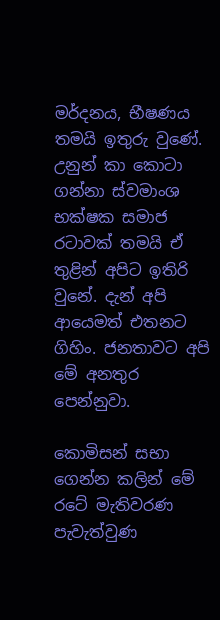මර්දනය, භීෂණය තමයි ඉතුරු වුණේ. උනුන් කා කොටා ගන්නා ස්වමාංශ භක්ෂක සමාජ රටාවක් තමයි ඒ තුළින් අපිට ඉතිරි වුනේ. දැන් අපි ආයෙමත් එතනට ගිහිං. ජනතාවට අපි මේ අනතුර පෙන්නුවා.

කොමිසන් සභා ගෙන්න කලින් මේ රටේ මැතිවරණ පැවැත්වුණ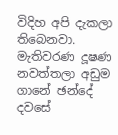විදිහ අපි දැකලා තිබෙනවා. මැතිවරණ දූෂණ නවත්තලා අඩුම ගානේ ඡන්දේ දවසේ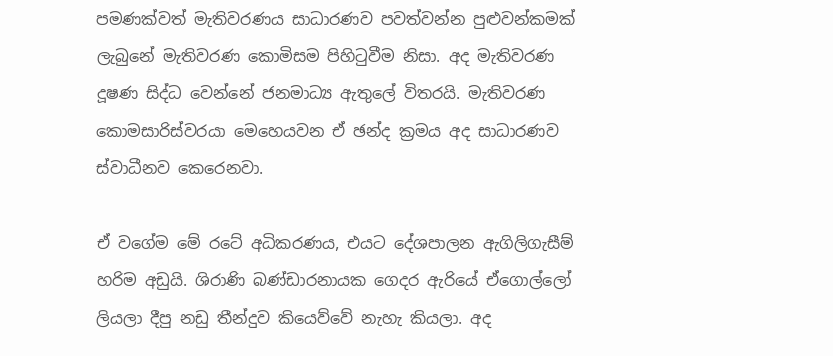පමණක්වත් මැතිවරණය සාධාරණව පවත්වන්න පුළුවන්කමක් ලැබුනේ මැතිවරණ කොමිසම පිහිටුවීම නිසා. අද මැතිවරණ දූෂණ සිද්ධ වෙන්නේ ජනමාධ්‍ය ඇතුලේ විතරයි. මැතිවරණ කොමසාරිස්වරයා මෙහෙයවන ඒ ඡන්ද ක්‍රමය අද සාධාරණව ස්වාධීනව කෙරෙනවා.

ඒ වගේම මේ රටේ අධිකරණය, එයට දේශපාලන ඇගිලිගැසීම් හරිම අඩුයි. ශිරාණි බණ්ඩාරනායක ගෙදර ඇරියේ ඒගොල්ලෝ ලියලා දීපු නඩු තීන්දුව කියෙව්වේ නැහැ කියලා. අද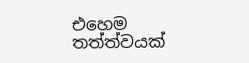එහෙම තත්ත්වයක්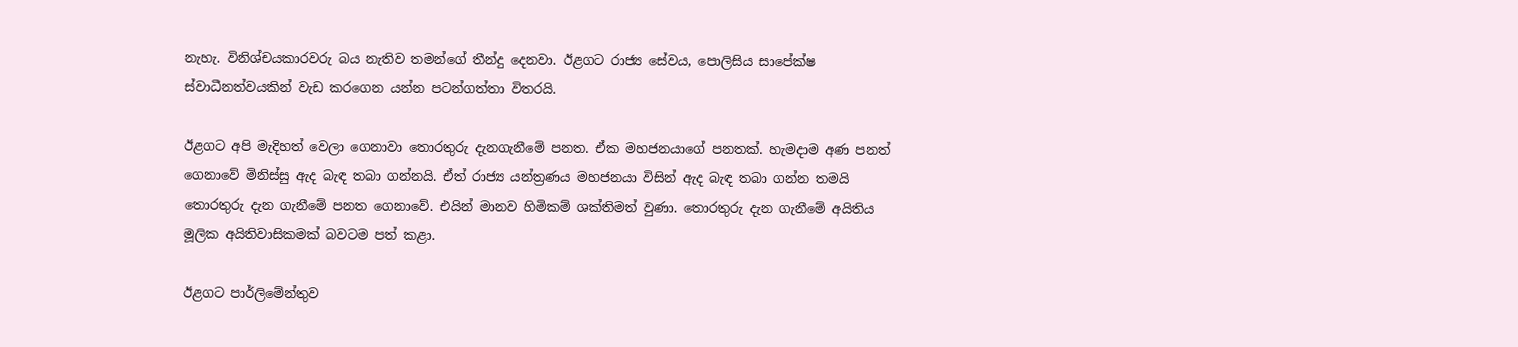නැහැ. විනිශ්චයකාරවරු බය නැතිව තමන්ගේ තීන්දු දෙනවා. ඊළගට රාජ්‍ය සේවය, පොලිසිය සාපේක්ෂ ස්වාධීනත්වයකින් වැඩ කරගෙන යන්න පටන්ගත්තා විතරයි.

ඊළගට අපි මැදිහත් වෙලා ගෙනාවා තොරතුරු දැනගැනීමේ පනත. ඒක මහජනයාගේ පනතක්. හැමදාම අණ පනත් ගෙනාවේ මිනිස්සු ඇද බැඳ තබා ගන්නයි. ඒත් රාජ්‍ය යන්ත්‍රණය මහජනයා විසින් ඇද බැඳ තබා ගන්න තමයි තොරතුරු දැන ගැනීමේ පනත ගෙනාවේ. එයින් මානව හිමිකම් ශක්තිමත් වුණා. තොරතුරු දැන ගැනීමේ අයිතිය මූලික අයිතිවාසිකමක් බවටම පත් කළා.

ඊළගට පාර්ලිමේන්තුව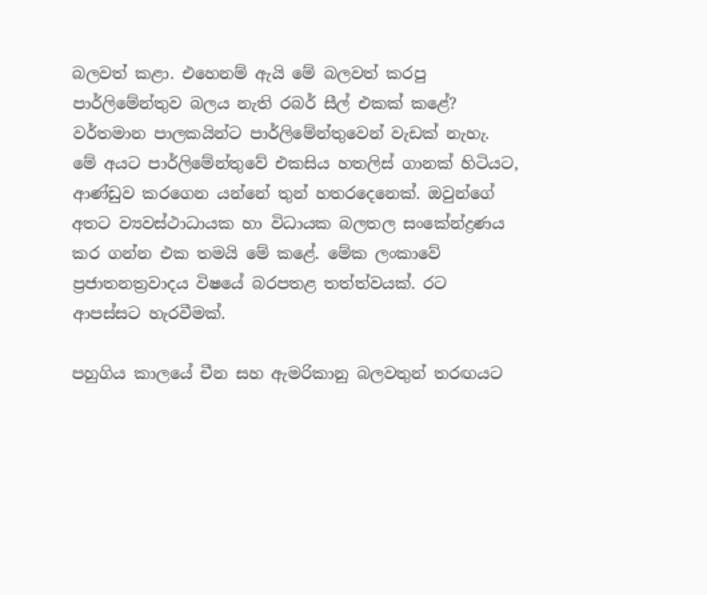බලවත් කළා. එහෙනම් ඇයි මේ බලවත් කරපු පාර්ලිමේන්තුව බලය නැති රබර් සීල් එකක් කළේ?  වර්තමාන පාලකයින්ට පාර්ලිමේන්තුවෙන් වැඩක් නැහැ. මේ අයට පාර්ලිමේන්තුවේ එකසිය හතලිස් ගානක් හිටියට, ආණ්ඩුව කරගෙන යන්නේ තුන් හතරදෙනෙක්. ඔවුන්ගේ අතට ව්‍යවස්ථාධායක හා විධායක බලතල සංකේන්ද්‍රණය කර ගන්න එක තමයි මේ කළේ. මේක ලංකාවේ ප්‍රජාතනත්‍රවාදය විෂයේ බරපතළ තත්ත්වයක්. රට ආපස්සට හැරවීමක්.

පහුගිය කාලයේ චීන සහ ඇමරිකානු බලවතුන් තරඟයට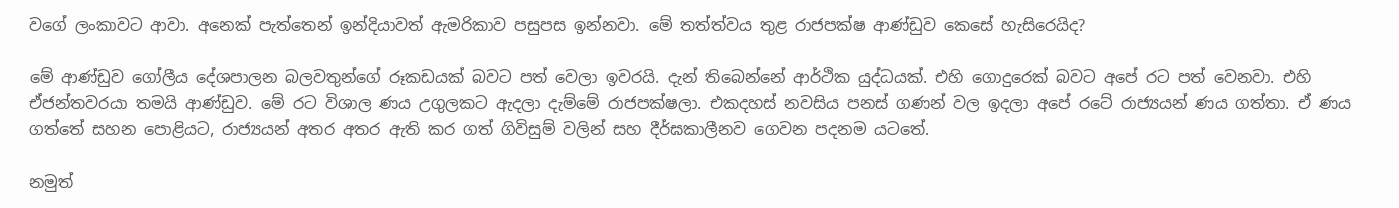වගේ ලංකාවට ආවා. අනෙක් පැත්තෙන් ඉන්දියාවත් ඇමරිකාව පසුපස ඉන්නවා. මේ තත්ත්වය තුළ රාජපක්ෂ ආණ්ඩුව කෙසේ හැසිරෙයිද?

මේ ආණ්ඩුව ගෝලීය දේශපාලන බලවතුන්ගේ රූකඩයක් බවට පත් වෙලා ඉවරයි. දැන් තිබෙන්නේ ආර්ථික යුද්ධයක්. එහි ගොදුරෙක් බවට අපේ රට පත් වෙනවා. එහි ඒජන්තවරයා තමයි ආණ්ඩුව. මේ රට විශාල ණය උගුලකට ඇදලා දැම්මේ රාජපක්ෂලා. එකදහස් නවසිය පනස් ගණන් වල ඉදලා අපේ රටේ රාජ්‍යයන් ණය ගත්තා. ඒ ණය ගත්තේ සහන පොළියට, රාජ්‍යයන් අතර අතර ඇති කර ගත් ගිවිසුම් වලින් සහ දීර්ඝකාලීනව ගෙවන පදනම යටතේ.

නමුත්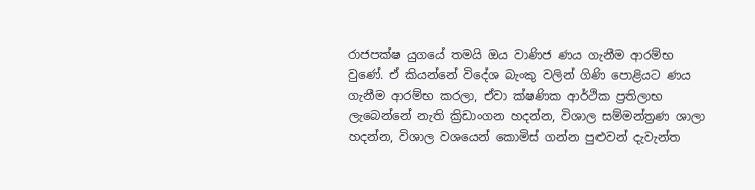රාජපක්ෂ යුගයේ තමයි ඔය වාණිජ ණය ගැනීම ආරම්භ වුණේ. ඒ කියන්නේ විදේශ බැංකු වලින් ගිණි පොළියට ණය ගැනීම ආරම්භ කරලා, ඒවා ක්ෂණික ආර්ථික ප්‍රතිලාභ ලැබෙන්නේ නැති ක්‍රිඩාංගන හදන්න, විශාල සම්මන්ත්‍රණ ශාලා හදන්න, විශාල වශයෙන් කොමිස් ගන්න පුළුවන් දැවැන්ත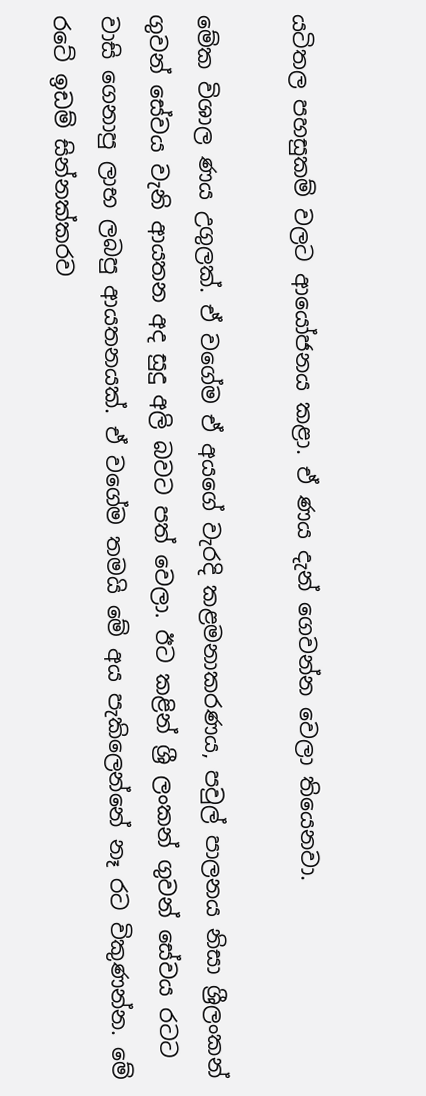යටිතල පහසුකම් වලට ආයෝජනය කළා. ඒ ණය දැන් ගෙවන්න වෙලා තියෙනවා.

මේක විශාල ණය උගුලක්. ඒ වගේම ඒ අයගේ වැරදි කළමනාකරණය, පවුල් පාලනය නිසා ශ්‍රීලංකන් ගුවන් සේවය වැනි ආයතන අද සුදු අලි බවට පත් වෙලා. ඊට කළින් ශ්‍රී ලංකන් ගුවන් සේවය රටට වාසි ගෙනාපු ලාභ ලබපු ආයතනයක්. ඒ වගේම තමයි මේ අය පැකිලෙන්නේ නෑ රට විකුණන්න. මේ රටේ ඉඩම් සින්නක්කරව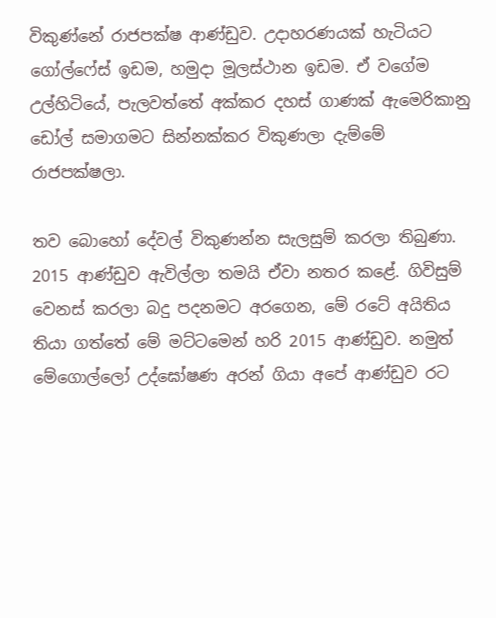විකුණ්නේ රාජපක්ෂ ආණ්ඩුව. උදාහරණයක් හැටියට ගෝල්ෆේස් ඉඩම, හමුදා මූලස්ථාන ඉඩම. ඒ වගේම උල්හිටියේ, පැලවත්තේ අක්කර දහස් ගාණක් ඇමෙරිකානු ඩෝල් සමාගමට සින්නක්කර විකුණලා දැම්මේ රාජපක්ෂලා.

තව බොහෝ දේවල් විකුණන්න සැලසුම් කරලා තිබුණා. 2015 ආණ්ඩුව ඇවිල්ලා තමයි ඒවා නතර කළේ. ගිවිසුම් වෙනස් කරලා බදු පදනමට අරගෙන, මේ රටේ අයිතිය තියා ගත්තේ මේ මට්ටමෙන් හරි 2015 ආණ්ඩුව. නමුත් මේගොල්ලෝ උද්ඝෝෂණ අරන් ගියා අපේ ආණ්ඩුව රට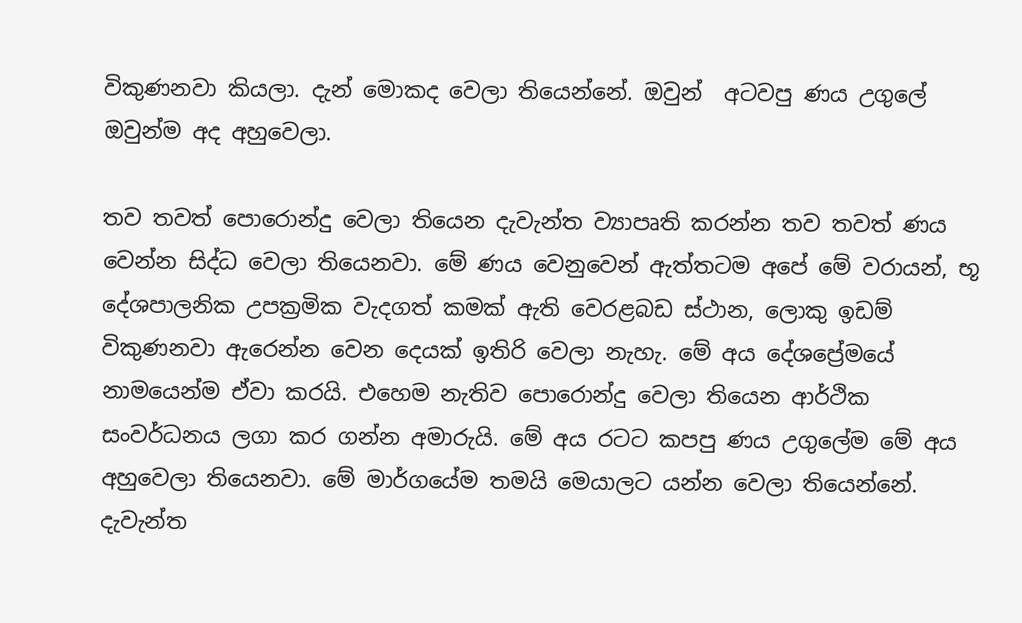විකුණනවා කියලා. දැන් මොකද වෙලා තියෙන්නේ. ඔවුන්  අටවපු ණය උගුලේ ඔවුන්ම අද අහුවෙලා.

තව තවත් පොරොන්දු වෙලා තියෙන දැවැන්ත ව්‍යාපෘති කරන්න තව තවත් ණය වෙන්න සිද්ධ වෙලා තියෙනවා. මේ ණය වෙනුවෙන් ඇත්තටම අපේ මේ වරායන්, භූ දේශපාලනික උපක්‍රමික වැදගත් කමක් ඇති වෙරළබඩ ස්ථාන, ලොකු ඉඩම්  විකුණනවා ඇරෙන්න වෙන දෙයක් ඉතිරි වෙලා නැහැ. මේ අය දේශප්‍රේමයේ නාමයෙන්ම ඒවා කරයි. එහෙම නැතිව පොරොන්දු වෙලා තියෙන ආර්ථික සංවර්ධනය ලගා කර ගන්න අමාරුයි. මේ අය රටට කපපු ණය උගුලේම මේ අය අහුවෙලා තියෙනවා. මේ මාර්ගයේම තමයි මෙයාලට යන්න වෙලා තියෙන්නේ. දැවැන්ත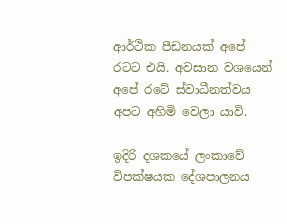ආර්ථික පීඩනයක් අපේ රටට එයි. අවසාන වශයෙන් අපේ රටේ ස්වාධීනත්වය අපට අහිමි වෙලා යාවි.

ඉදිරි දශකයේ ලංකාවේ විපක්ෂයක දේශපාලනය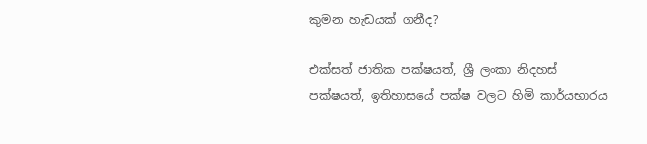කුමන හැඩයක් ගනීද?

එක්සත් ජාතික පක්ෂයත්, ශ්‍රී ලංකා නිදහස් පක්ෂයත්, ඉතිහාසයේ පක්ෂ වලට හිමි කාර්යභාරය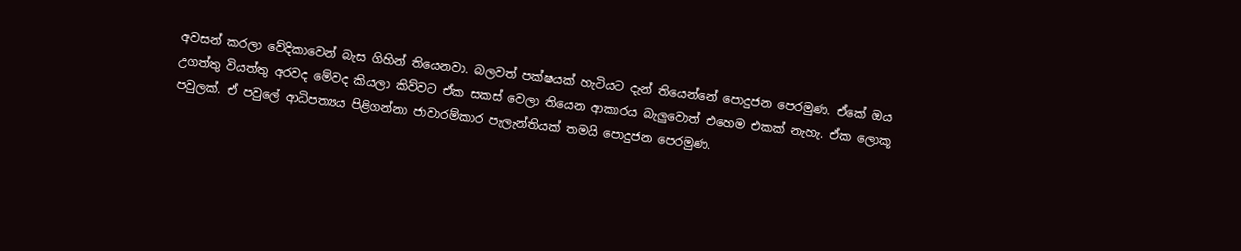අවසන් කරලා වේදිකාවෙන් බැස ගිහින් තියෙනවා. බලවත් පක්ෂයක් හැටියට දැන් තියෙන්නේ පොදුජන පෙරමුණ. ඒකේ ඔය උගත්තු වියත්තු අරවද මේවද කියලා කිව්වට ඒක සකස් වෙලා තියෙන ආකාරය බැලුවොත් එහෙම එකක් නැහැ. ඒක ලොකූ පවුලක්. ඒ පවුලේ ආධිපත්‍යය පිළිගන්නා ජාවාරම්කාර පැලැන්තියක් තමයි පොදුජන පෙරමුණ.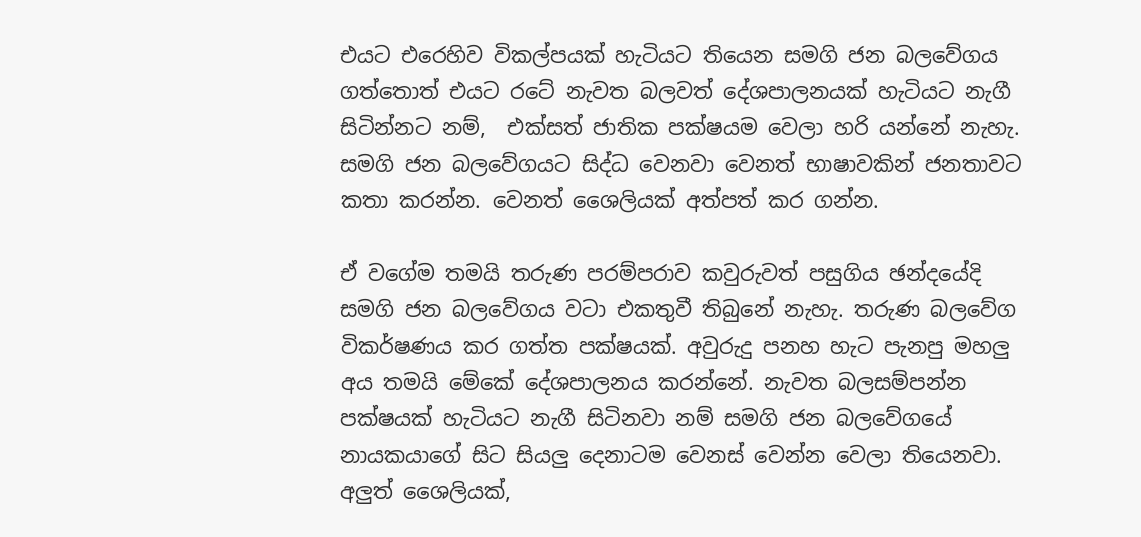එයට එරෙහිව විකල්පයක් හැටියට තියෙන සමගි ජන බලවේගය ගත්තොත් එයට රටේ නැවත බලවත් දේශපාලනයක් හැටියට නැගී සිටින්නට නම්,  එක්සත් ජාතික පක්ෂයම වෙලා හරි යන්නේ නැහැ.  සමගි ජන බලවේගයට සිද්ධ වෙනවා වෙනත් භාෂාවකින් ජනතාවට කතා කරන්න. වෙනත් ශෛලියක් අත්පත් කර ගන්න.

ඒ වගේම තමයි තරුණ පරම්පරාව කවුරුවත් පසුගිය ඡන්දයේදි සමගි ජන බලවේගය වටා එකතුවී තිබුනේ නැහැ. තරුණ බලවේග විකර්ෂණය කර ගත්ත පක්ෂයක්. අවුරුදු පනහ හැට පැනපු මහලු අය තමයි මේකේ දේශපාලනය කරන්නේ. නැවත බලසම්පන්න පක්ෂයක් හැටියට නැගී සිටිනවා නම් සමගි ජන බලවේගයේ නායකයාගේ සිට සියලු දෙනාටම වෙනස් වෙන්න වෙලා තියෙනවා. අලුත් ශෛලියක්,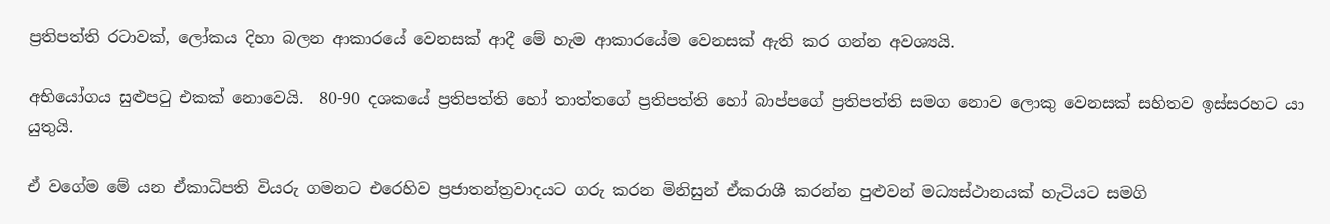ප්‍රතිපත්ති රටාවක්, ලෝකය දිහා බලන ආකාරයේ වෙනසක් ආදී මේ හැම ආකාරයේම වෙනසක් ඇති කර ගන්න අවශ්‍යයි.

අභියෝගය සුළුපටු එකක් නොවෙයි.  80-90 දශකයේ ප්‍රතිපත්ති හෝ තාත්තගේ ප්‍රතිපත්ති හෝ බාප්පගේ ප්‍රතිපත්ති සමග නොව ලොකු වෙනසක් සහිතව ඉස්සරහට යා යුතුයි.

ඒ වගේම මේ යන ඒකාධිපති වියරු ගමනට එරෙහිව ප්‍රජාතන්ත්‍රවාදයට ගරු කරන මිනිසුන් ඒකරාශී කරන්න පුළුවන් මධ්‍යස්ථානයක් හැටියට සමගි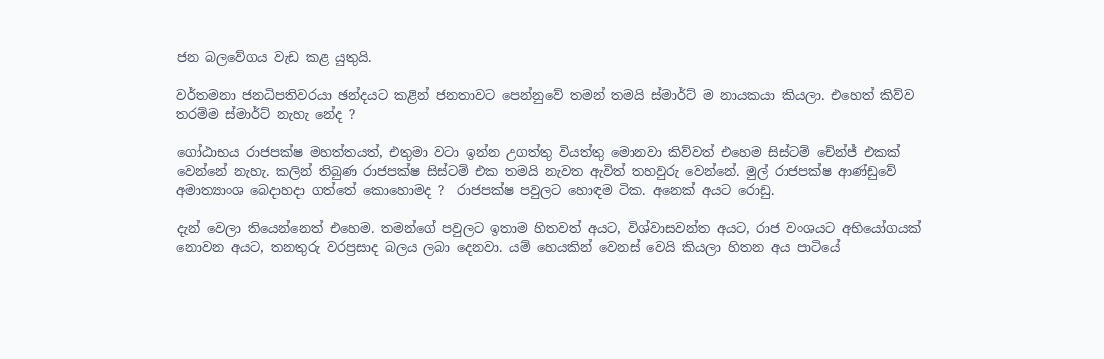ජන බලවේගය වැඩ කළ යුතුයි.

වර්තමනා ජනධිපතිවරයා ඡන්දයට කළින් ජනතාවට පෙන්නුවේ තමන් තමයි ස්මා‍ර්ට් ම නායකයා කියලා. එහෙත් කිව්ව තරම්ම ස්මාර්ට් නැහැ නේද ?

ගෝඨාභය රාජපක්ෂ මහත්තයත්, එතුමා වටා ඉන්න උගත්තු වියත්තු මොනවා කිව්වත් එහෙම සිස්ටම් චේන්ජ් එකක් වෙන්නේ නැහැ. කලින් තිබුණ රාජපක්ෂ සිස්ටම් එක තමයි නැවත ඇවිත් තහවුරු වෙන්නේ. මුල් රාජපක්ෂ ආණ්ඩුවේ අමාත්‍යාංශ බෙදාහදා ගත්තේ කොහොමද ?  රාජපක්ෂ පවුලට හොඳම ටික. අනෙක් අයට රොඩු.

දැන් වෙලා තියෙන්නෙත් එහෙම. තමන්ගේ පවුලට ඉතාම හිතවත් අයට, විශ්වාසවන්ත අයට, රාජ වංශයට අභියෝගයක් නොවන අයට, තනතුරු වරප්‍රසාද බලය ලබා දෙනවා. යම් හෙයකින් වෙනස් වෙයි කියලා හිතන අය පාටියේ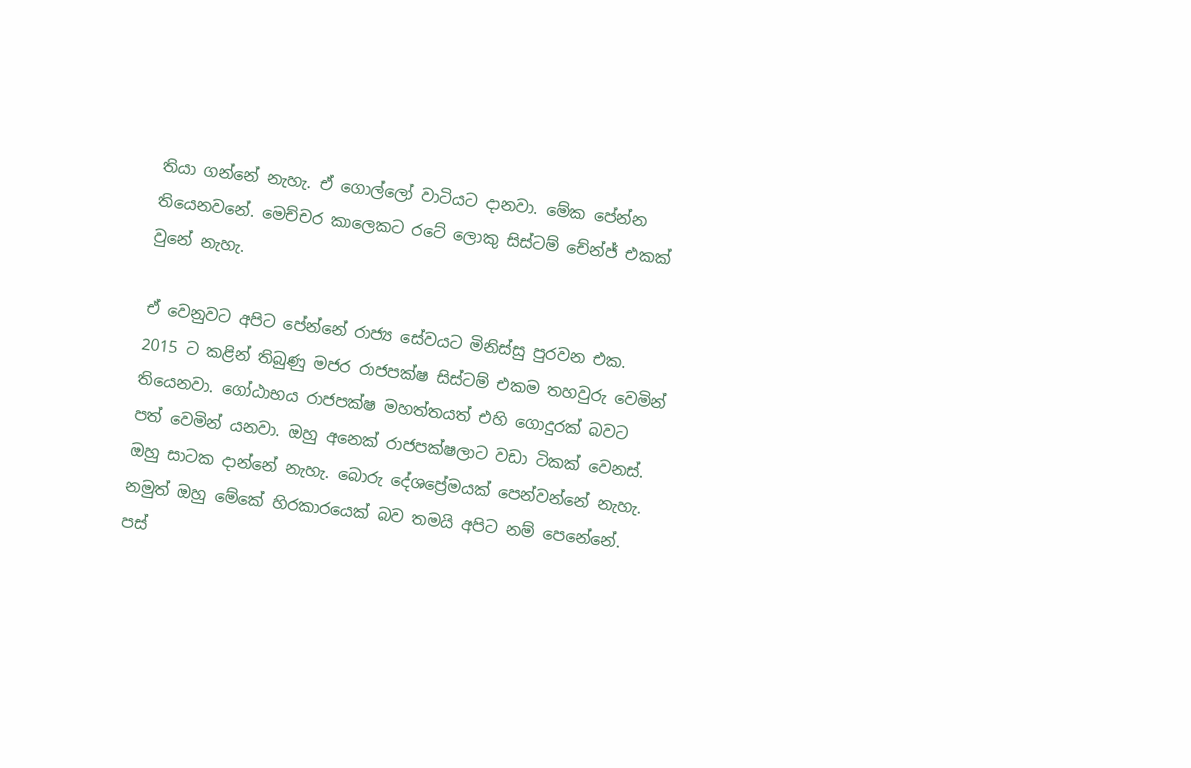තියා ගන්නේ නැහැ. ඒ ගොල්ලෝ වාටියට දානවා. මේක පේන්න තියෙනවනේ. මෙච්චර කාලෙකට රටේ ලොකු සිස්ටම් චේන්ජ් එකක් වුනේ නැහැ.

ඒ වෙනුවට අපිට පේන්නේ රාජ්‍ය සේවයට මිනිස්සු පුරවන එක. 2015 ට කළින් තිබුණු මජර රාජපක්ෂ සිස්ටම් එකම තහවුරු වෙමින් තියෙනවා. ගෝඨාභය රාජපක්ෂ මහත්තයත් එහි ගොදුරක් බවට පත් වෙමින් යනවා. ඔහු අනෙක් රාජපක්ෂලාට වඩා ටිකක් වෙනස්. ඔහු සාටක දාන්නේ නැහැ. බොරු දේශප්‍රේමයක් පෙන්වන්නේ නැහැ. නමුත් ඔහු මේකේ හිරකාරයෙක් බව තමයි අපිට නම් පෙනේනේ. පස්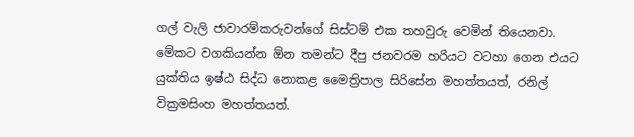ගල් වැලි ජාවාරම්කරුවන්ගේ සිස්ටම් එක තහවුරු වෙමින් තියෙනවා. මේකට වගකියන්න ඕන තමන්ට දීපු ජනවරම හරියට වටහා ගෙන එයට යුක්තිය ඉෂ්ඨ සිද්ධ නොකළ මෛත්‍රිපාල සිරිසේන මහත්තයත්, රනිල් වික්‍රමසිංහ මහත්තයත්.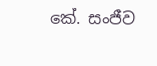කේ. සංජීව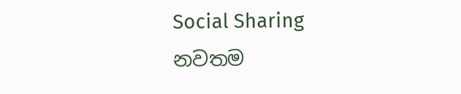Social Sharing
නවතම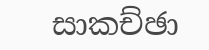සාකච්ඡා